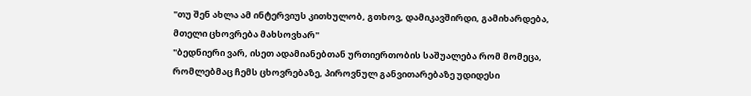"თუ შენ ახლა ამ ინტერვიუს კითხულობ, გთხოვ, დამიკავშირდი, გამიხარდება, მთელი ცხოვრება მახსოვხარ"
"ბედნიერი ვარ, ისეთ ადამიანებთან ურთიერთობის საშუალება რომ მომეცა, რომლებმაც ჩემს ცხოვრებაზე, პიროვნულ განვითარებაზე უდიდესი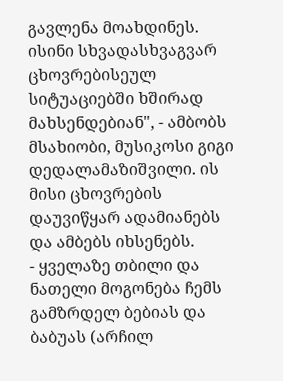გავლენა მოახდინეს. ისინი სხვადასხვაგვარ ცხოვრებისეულ სიტუაციებში ხშირად მახსენდებიან", - ამბობს მსახიობი, მუსიკოსი გიგი დედალამაზიშვილი. ის მისი ცხოვრების დაუვიწყარ ადამიანებს და ამბებს იხსენებს.
- ყველაზე თბილი და ნათელი მოგონება ჩემს გამზრდელ ბებიას და ბაბუას (არჩილ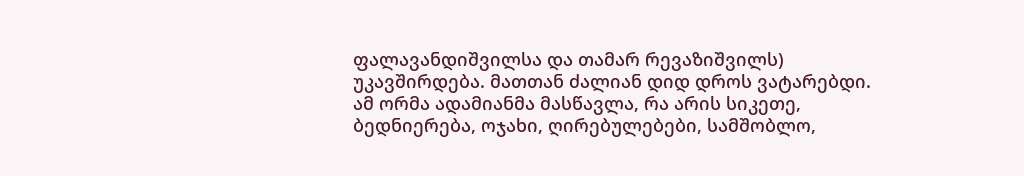ფალავანდიშვილსა და თამარ რევაზიშვილს) უკავშირდება. მათთან ძალიან დიდ დროს ვატარებდი. ამ ორმა ადამიანმა მასწავლა, რა არის სიკეთე, ბედნიერება, ოჯახი, ღირებულებები, სამშობლო,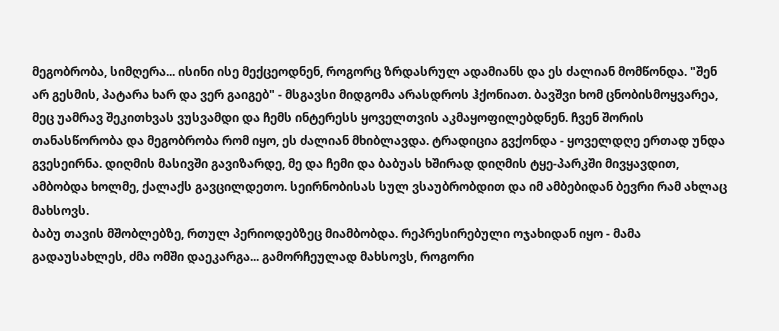მეგობრობა, სიმღერა... ისინი ისე მექცეოდნენ, როგორც ზრდასრულ ადამიანს და ეს ძალიან მომწონდა. "შენ არ გესმის, პატარა ხარ და ვერ გაიგებ" - მსგავსი მიდგომა არასდროს ჰქონიათ. ბავშვი ხომ ცნობისმოყვარეა, მეც უამრავ შეკითხვას ვუსვამდი და ჩემს ინტერესს ყოველთვის აკმაყოფილებდნენ. ჩვენ შორის თანასწორობა და მეგობრობა რომ იყო, ეს ძალიან მხიბლავდა. ტრადიცია გვქონდა - ყოველდღე ერთად უნდა გვესეირნა. დიღმის მასივში გავიზარდე, მე და ჩემი და ბაბუას ხშირად დიღმის ტყე-პარკში მივყავდით, ამბობდა ხოლმე, ქალაქს გავცილდეთო. სეირნობისას სულ ვსაუბრობდით და იმ ამბებიდან ბევრი რამ ახლაც მახსოვს.
ბაბუ თავის მშობლებზე, რთულ პერიოდებზეც მიამბობდა. რეპრესირებული ოჯახიდან იყო - მამა გადაუსახლეს, ძმა ომში დაეკარგა... გამორჩეულად მახსოვს, როგორი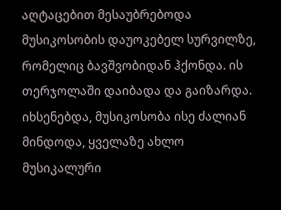აღტაცებით მესაუბრებოდა მუსიკოსობის დაუოკებელ სურვილზე, რომელიც ბავშვობიდან ჰქონდა. ის თერჯოლაში დაიბადა და გაიზარდა. იხსენებდა, მუსიკოსობა ისე ძალიან მინდოდა, ყველაზე ახლო მუსიკალური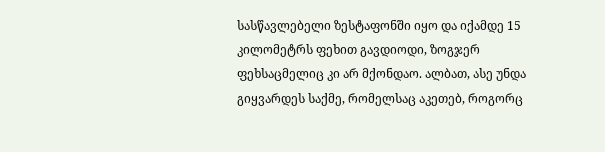სასწავლებელი ზესტაფონში იყო და იქამდე 15 კილომეტრს ფეხით გავდიოდი, ზოგჯერ ფეხსაცმელიც კი არ მქონდაო. ალბათ, ასე უნდა გიყვარდეს საქმე, რომელსაც აკეთებ, როგორც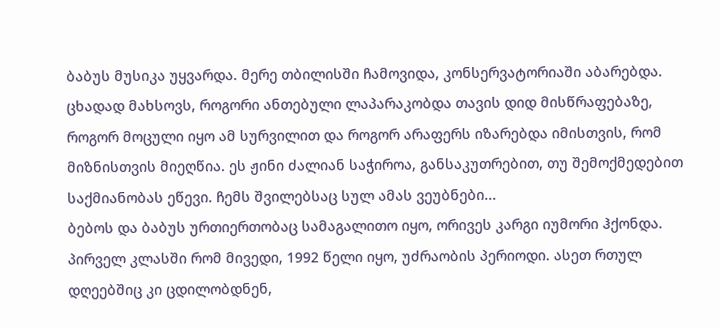ბაბუს მუსიკა უყვარდა. მერე თბილისში ჩამოვიდა, კონსერვატორიაში აბარებდა. ცხადად მახსოვს, როგორი ანთებული ლაპარაკობდა თავის დიდ მისწრაფებაზე, როგორ მოცული იყო ამ სურვილით და როგორ არაფერს იზარებდა იმისთვის, რომ მიზნისთვის მიეღწია. ეს ჟინი ძალიან საჭიროა, განსაკუთრებით, თუ შემოქმედებით საქმიანობას ეწევი. ჩემს შვილებსაც სულ ამას ვეუბნები...
ბებოს და ბაბუს ურთიერთობაც სამაგალითო იყო, ორივეს კარგი იუმორი ჰქონდა. პირველ კლასში რომ მივედი, 1992 წელი იყო, უძრაობის პერიოდი. ასეთ რთულ დღეებშიც კი ცდილობდნენ,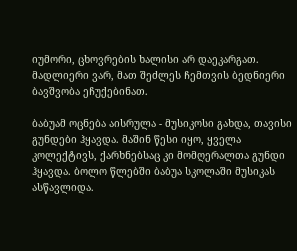იუმორი, ცხოვრების ხალისი არ დაეკარგათ. მადლიერი ვარ, მათ შეძლეს ჩემთვის ბედნიერი ბავშვობა ეჩუქებინათ.

ბაბუამ ოცნება აისრულა - მუსიკოსი გახდა, თავისი გუნდები ჰყავდა. მაშინ წესი იყო, ყველა კოლექტივს, ქარხნებსაც კი მომღერალთა გუნდი ჰყავდა. ბოლო წლებში ბაბუა სკოლაში მუსიკას ასწავლიდა.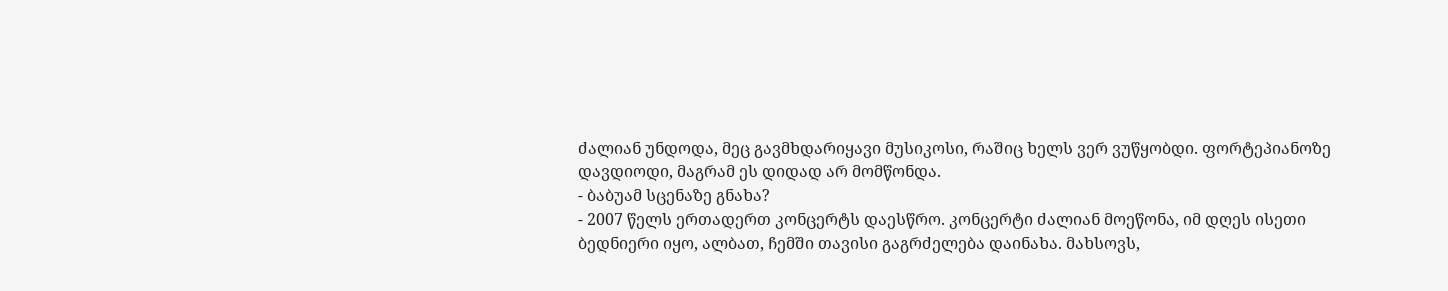ძალიან უნდოდა, მეც გავმხდარიყავი მუსიკოსი, რაშიც ხელს ვერ ვუწყობდი. ფორტეპიანოზე დავდიოდი, მაგრამ ეს დიდად არ მომწონდა.
- ბაბუამ სცენაზე გნახა?
- 2007 წელს ერთადერთ კონცერტს დაესწრო. კონცერტი ძალიან მოეწონა, იმ დღეს ისეთი ბედნიერი იყო, ალბათ, ჩემში თავისი გაგრძელება დაინახა. მახსოვს,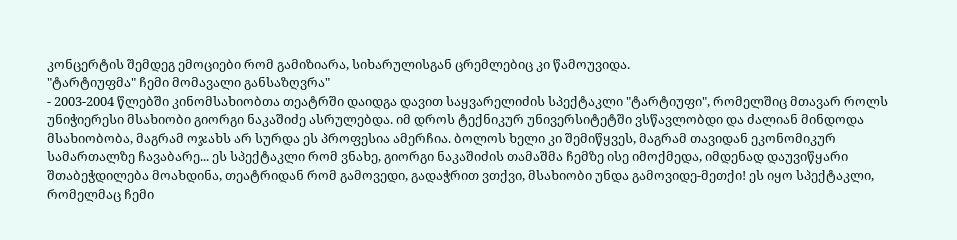კონცერტის შემდეგ ემოციები რომ გამიზიარა, სიხარულისგან ცრემლებიც კი წამოუვიდა.
"ტარტიუფმა" ჩემი მომავალი განსაზღვრა"
- 2003-2004 წლებში კინომსახიობთა თეატრში დაიდგა დავით საყვარელიძის სპექტაკლი "ტარტიუფი", რომელშიც მთავარ როლს უნიჭიერესი მსახიობი გიორგი ნაკაშიძე ასრულებდა. იმ დროს ტექნიკურ უნივერსიტეტში ვსწავლობდი და ძალიან მინდოდა მსახიობობა, მაგრამ ოჯახს არ სურდა ეს პროფესია ამერჩია. ბოლოს ხელი კი შემიწყვეს, მაგრამ თავიდან ეკონომიკურ სამართალზე ჩავაბარე... ეს სპექტაკლი რომ ვნახე, გიორგი ნაკაშიძის თამაშმა ჩემზე ისე იმოქმედა, იმდენად დაუვიწყარი შთაბეჭდილება მოახდინა, თეატრიდან რომ გამოვედი, გადაჭრით ვთქვი, მსახიობი უნდა გამოვიდე-მეთქი! ეს იყო სპექტაკლი, რომელმაც ჩემი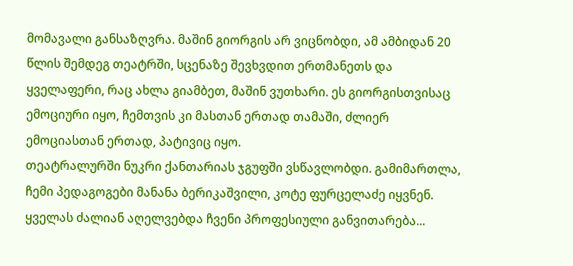მომავალი განსაზღვრა. მაშინ გიორგის არ ვიცნობდი, ამ ამბიდან 20 წლის შემდეგ თეატრში, სცენაზე შევხვდით ერთმანეთს და ყველაფერი, რაც ახლა გიამბეთ, მაშინ ვუთხარი. ეს გიორგისთვისაც ემოციური იყო, ჩემთვის კი მასთან ერთად თამაში, ძლიერ ემოციასთან ერთად, პატივიც იყო.
თეატრალურში ნუკრი ქანთარიას ჯგუფში ვსწავლობდი. გამიმართლა, ჩემი პედაგოგები მანანა ბერიკაშვილი, კოტე ფურცელაძე იყვნენ. ყველას ძალიან აღელვებდა ჩვენი პროფესიული განვითარება...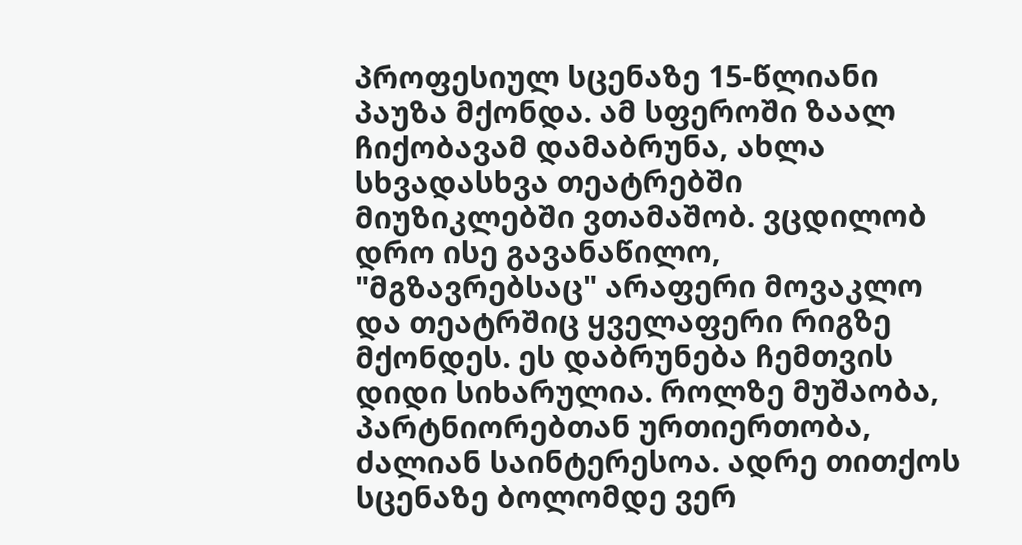პროფესიულ სცენაზე 15-წლიანი პაუზა მქონდა. ამ სფეროში ზაალ ჩიქობავამ დამაბრუნა, ახლა სხვადასხვა თეატრებში მიუზიკლებში ვთამაშობ. ვცდილობ დრო ისე გავანაწილო, "მგზავრებსაც" არაფერი მოვაკლო და თეატრშიც ყველაფერი რიგზე მქონდეს. ეს დაბრუნება ჩემთვის დიდი სიხარულია. როლზე მუშაობა, პარტნიორებთან ურთიერთობა, ძალიან საინტერესოა. ადრე თითქოს სცენაზე ბოლომდე ვერ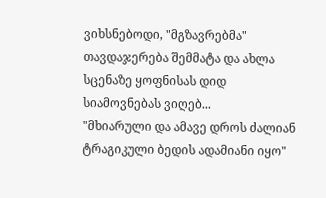ვიხსნებოდი, "მგზავრებმა" თავდაჯერება შემმატა და ახლა სცენაზე ყოფნისას დიდ სიამოვნებას ვიღებ...
"მხიარული და ამავე დროს ძალიან ტრაგიკული ბედის ადამიანი იყო"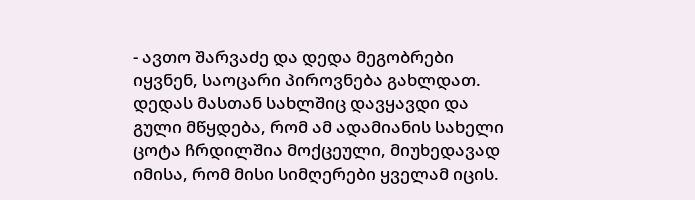- ავთო შარვაძე და დედა მეგობრები იყვნენ, საოცარი პიროვნება გახლდათ. დედას მასთან სახლშიც დავყავდი და გული მწყდება, რომ ამ ადამიანის სახელი ცოტა ჩრდილშია მოქცეული, მიუხედავად იმისა, რომ მისი სიმღერები ყველამ იცის.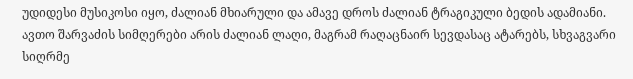უდიდესი მუსიკოსი იყო, ძალიან მხიარული და ამავე დროს ძალიან ტრაგიკული ბედის ადამიანი. ავთო შარვაძის სიმღერები არის ძალიან ლაღი, მაგრამ რაღაცნაირ სევდასაც ატარებს, სხვაგვარი სიღრმე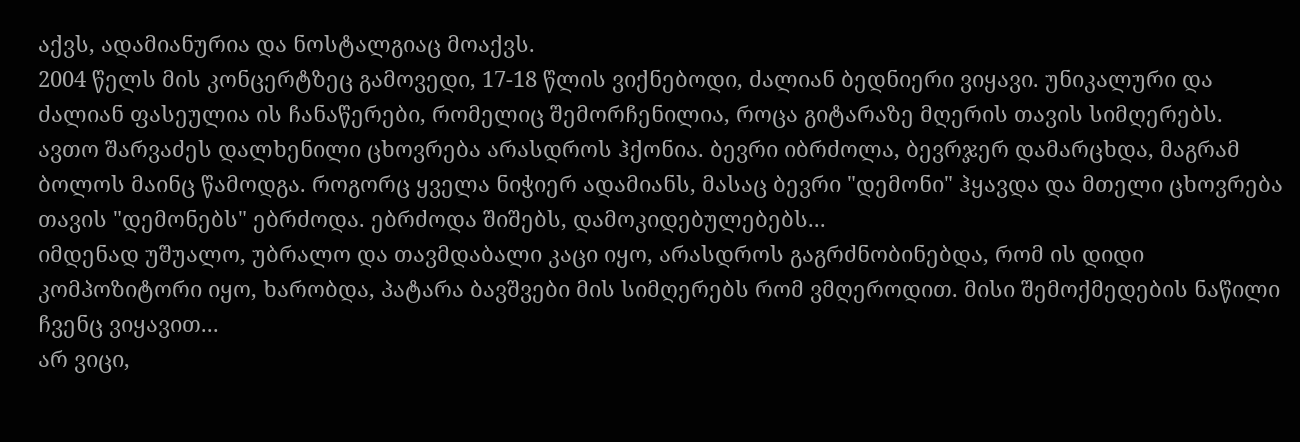აქვს, ადამიანურია და ნოსტალგიაც მოაქვს.
2004 წელს მის კონცერტზეც გამოვედი, 17-18 წლის ვიქნებოდი, ძალიან ბედნიერი ვიყავი. უნიკალური და ძალიან ფასეულია ის ჩანაწერები, რომელიც შემორჩენილია, როცა გიტარაზე მღერის თავის სიმღერებს.
ავთო შარვაძეს დალხენილი ცხოვრება არასდროს ჰქონია. ბევრი იბრძოლა, ბევრჯერ დამარცხდა, მაგრამ ბოლოს მაინც წამოდგა. როგორც ყველა ნიჭიერ ადამიანს, მასაც ბევრი "დემონი" ჰყავდა და მთელი ცხოვრება თავის "დემონებს" ებრძოდა. ებრძოდა შიშებს, დამოკიდებულებებს...
იმდენად უშუალო, უბრალო და თავმდაბალი კაცი იყო, არასდროს გაგრძნობინებდა, რომ ის დიდი კომპოზიტორი იყო, ხარობდა, პატარა ბავშვები მის სიმღერებს რომ ვმღეროდით. მისი შემოქმედების ნაწილი ჩვენც ვიყავით...
არ ვიცი,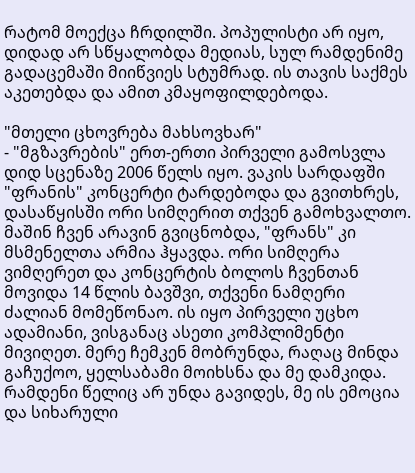რატომ მოექცა ჩრდილში. პოპულისტი არ იყო, დიდად არ სწყალობდა მედიას, სულ რამდენიმე გადაცემაში მიიწვიეს სტუმრად. ის თავის საქმეს აკეთებდა და ამით კმაყოფილდებოდა.

"მთელი ცხოვრება მახსოვხარ"
- "მგზავრების" ერთ-ერთი პირველი გამოსვლა დიდ სცენაზე 2006 წელს იყო. ვაკის სარდაფში "ფრანის" კონცერტი ტარდებოდა და გვითხრეს, დასაწყისში ორი სიმღერით თქვენ გამოხვალთო. მაშინ ჩვენ არავინ გვიცნობდა, "ფრანს" კი მსმენელთა არმია ჰყავდა. ორი სიმღერა ვიმღერეთ და კონცერტის ბოლოს ჩვენთან მოვიდა 14 წლის ბავშვი, თქვენი ნამღერი ძალიან მომეწონაო. ის იყო პირველი უცხო ადამიანი, ვისგანაც ასეთი კომპლიმენტი მივიღეთ. მერე ჩემკენ მობრუნდა, რაღაც მინდა გაჩუქოო, ყელსაბამი მოიხსნა და მე დამკიდა. რამდენი წელიც არ უნდა გავიდეს, მე ის ემოცია და სიხარული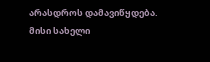არასდროს დამავიწყდება. მისი სახელი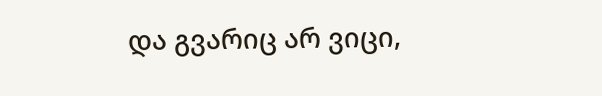და გვარიც არ ვიცი,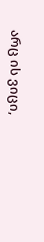არც ის ვიცი,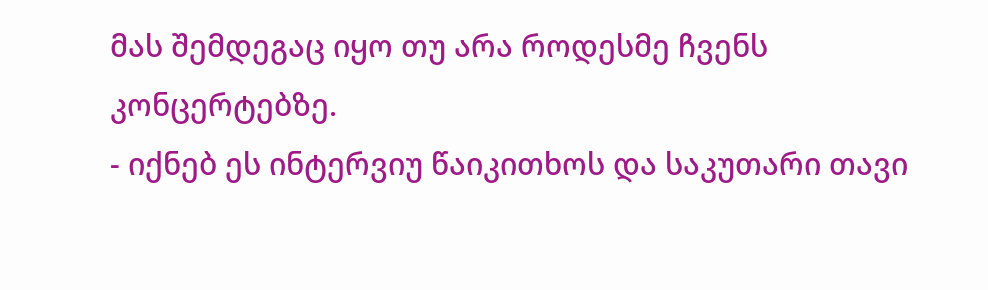მას შემდეგაც იყო თუ არა როდესმე ჩვენს კონცერტებზე.
- იქნებ ეს ინტერვიუ წაიკითხოს და საკუთარი თავი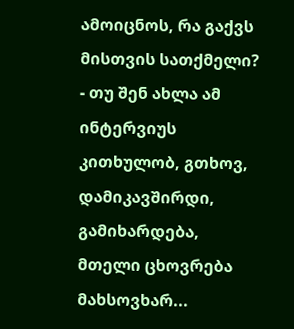ამოიცნოს, რა გაქვს მისთვის სათქმელი?
- თუ შენ ახლა ამ ინტერვიუს კითხულობ, გთხოვ, დამიკავშირდი, გამიხარდება, მთელი ცხოვრება მახსოვხარ...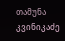თამუნა კვინიკაძე